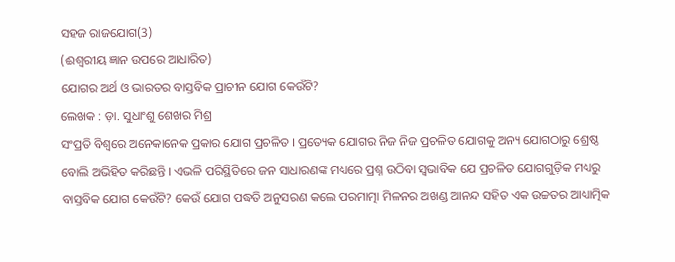ସହଜ ରାଜଯୋଗ(3)
(ଈଶ୍ୱରୀୟ ଜ୍ଞାନ ଉପରେ ଆଧାରିତ)
ଯୋଗର ଅର୍ଥ ଓ ଭାରତର ବାସ୍ତବିକ ପ୍ରାଚୀନ ଯୋଗ କେଉଁଟି?
ଲେଖକ : ଡ଼ା. ସୁଧାଂଶୁ ଶେଖର ମିଶ୍ର
ସଂପ୍ରତି ବିଶ୍ୱରେ ଅନେକାନେକ ପ୍ରକାର ଯୋଗ ପ୍ରଚଳିତ । ପ୍ରତ୍ୟେକ ଯୋଗର ନିଜ ନିଜ ପ୍ରଚଳିତ ଯୋଗକୁ ଅନ୍ୟ ଯୋଗଠାରୁ ଶ୍ରେଷ୍ଠ ବୋଲି ଅଭିହିତ କରିଛନ୍ତି । ଏଭଳି ପରିସ୍ଥିତିରେ ଜନ ସାଧାରଣଙ୍କ ମଧ୍ୟରେ ପ୍ରଶ୍ନ ଉଠିବା ସ୍ବଭାବିକ ଯେ ପ୍ରଚଳିତ ଯୋଗଗୁଡ଼ିକ ମଧ୍ୟରୁ ବାସ୍ତବିକ ଯୋଗ କେଉଁଟି? କେଉଁ ଯୋଗ ପଦ୍ଧତି ଅନୁସରଣ କଲେ ପରମାତ୍ମା ମିଳନର ଅଖଣ୍ଡ ଆନନ୍ଦ ସହିତ ଏକ ଉଚ୍ଚତର ଆଧ୍ୟାତ୍ମିକ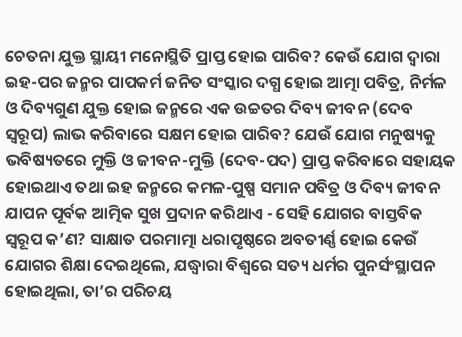ଚେତନା ଯୁକ୍ତ ସ୍ଥାୟୀ ମନୋସ୍ଥିତି ପ୍ରାପ୍ତ ହୋଇ ପାରିବ? କେଉଁ ଯୋଗ ଦ୍ୱାରା ଇହ-ପର ଜନ୍ମର ପାପକର୍ମ ଜନିତ ସଂସ୍କାର ଦଗ୍ଧ ହୋଇ ଆତ୍ମା ପବିତ୍ର, ନିର୍ମଳ ଓ ଦିବ୍ୟଗୁଣ ଯୁକ୍ତ ହୋଇ ଜନ୍ମରେ ଏକ ଉଚ୍ଚତର ଦିବ୍ୟ ଜୀବନ (ଦେବ ସ୍ବରୂପ) ଲାଭ କରିବାରେ ସକ୍ଷମ ହୋଇ ପାରିବ? ଯେଉଁ ଯୋଗ ମନୁଷ୍ୟକୁ ଭବିଷ୍ୟତରେ ମୁକ୍ତି ଓ ଜୀବନ-ମୁକ୍ତି (ଦେବ-ପଦ) ପ୍ରାପ୍ତ କରିବାରେ ସହାୟକ ହୋଇଥାଏ ତଥା ଇହ ଜନ୍ମରେ କମଳ-ପୁଷ୍ପ ସମାନ ପବିତ୍ର ଓ ଦିବ୍ୟ ଜୀବନ ଯାପନ ପୂର୍ବକ ଆତ୍ମିକ ସୁଖ ପ୍ରଦାନ କରିଥାଏ - ସେହି ଯୋଗର ବାସ୍ତବିକ ସ୍ବରୂପ କ’ଣ? ସାକ୍ଷାତ ପରମାତ୍ମା ଧରାପୃଷ୍ଠରେ ଅବତୀର୍ଣ୍ଣ ହୋଇ କେଉଁ ଯୋଗର ଶିକ୍ଷା ଦେଇଥିଲେ, ଯଦ୍ଧ୍ୱାରା ବିଶ୍ୱରେ ସତ୍ୟ ଧର୍ମର ପୁନର୍ସଂସ୍ଥାପନ ହୋଇଥିଲା, ତା’ର ପରିଚୟ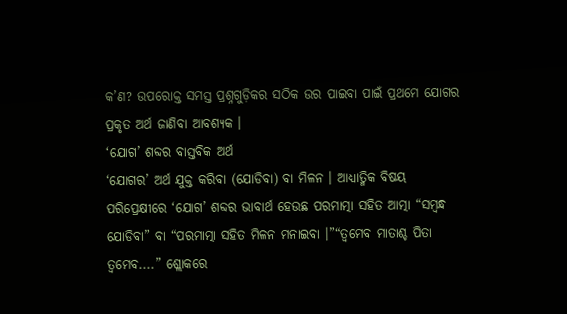କ’ଣ? ଉପରୋକ୍ତ ସମସ୍ତ ପ୍ରଶ୍ନଗୁଡ଼ିକର ସଠିକ ଉର ପାଇବା ପାଇଁ ପ୍ରଥମେ ଯୋଗର ପ୍ରକୃତ ଅର୍ଥ ଜାଣିବା ଆବଶ୍ୟକ ।
‘ଯୋଗ’ ଶବ୍ଦର ବାସ୍ତବିକ ଅର୍ଥ
‘ଯୋଗର’ ଅର୍ଥ ଯୁକ୍ତ କରିବା (ଯୋଡିବା) ବା ମିଳନ । ଆଧ୍ୟାତ୍ମିକ ବିଷୟ ପରିପ୍ରେକ୍ଷୀରେ ‘ଯୋଗ’ ଶବ୍ଦର ଭାବାର୍ଥ ହେଉଛ ପରମାତ୍ମା ସହିତ ଆତ୍ମା “ସମ୍ବନ୍ଧ ଯୋଡିବା” ବା “ପରମାତ୍ମା ସହିତ ମିଳନ ମନାଇବା ।”“ତ୍ୱମେବ ମାତାଶ୍ଚ ପିତା ତ୍ୱମେବ....” ଶ୍ଲୋକରେ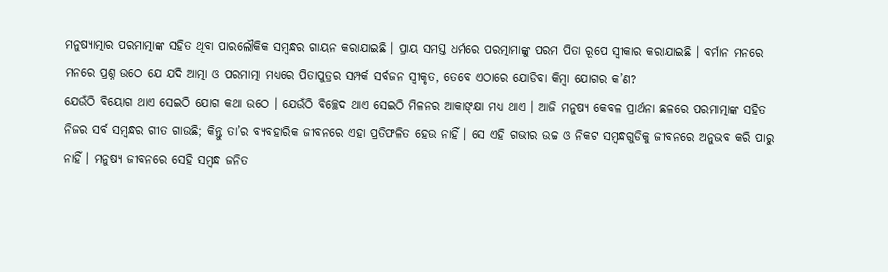ମନୁଷ୍ୟାତ୍ମାର ପରମାତ୍ମାଙ୍କ ସହିତ ଥିବା ପାରଲୌକିକ ସମ୍ବନ୍ଧର ଗାୟନ କରାଯାଇଛି । ପ୍ରାୟ ସମସ୍ତ ଧର୍ମରେ ପରତ୍ମାମାଙ୍କୁ ପରମ ପିତା ରୂପେ ସ୍ବୀକାର କରାଯାଇଛି । ବର୍ମାନ ମନରେ ମନରେ ପ୍ରଶ୍ନ ଉଠେ ଯେ ଯଦି ଆତ୍ମା ଓ ପରମାତ୍ମା ମଧ୍ୟରେ ପିତାପୁତ୍ରର ସମ୍ପର୍କ ସର୍ବଜନ ସ୍ବୀକୃତ, ତେବେ ଏଠାରେ ଯୋଡିବା କିମ୍ବା ଯୋଗର କ’ଣ?
ଯେଉଁଠି ବିୟୋଗ ଥାଏ ସେଇଠି ଯୋଗ କଥା ଉଠେ । ଯେଉଁଠି ବିଚ୍ଛେଦ ଥାଏ ସେଇଠି ମିଳନର ଆକାଙ୍କ୍ଷା ମଧ୍ୟ ଥାଏ । ଆଜି ମନୁଷ୍ୟ କେବଳ ପ୍ରାର୍ଥନା ଛଳରେ ପରମାତ୍ମାଙ୍କ ସହିତ ନିଜର ସର୍ବ ସମ୍ବନ୍ଧର ଗୀତ ଗାଉଛି; କିନ୍ତୁ ତା’ର ବ୍ୟବହାରିକ ଜୀବନରେ ଏହା ପ୍ରତିଫଳିତ ହେଉ ନାହିଁ । ସେ ଏହି ଗଭୀର ଉଚ୍ଚ ଓ ନିକଟ ସମ୍ବନ୍ଧଗୁଡିକୁ ଜୀବନରେ ଅନୁଭବ କରି ପାରୁ ନାହିଁ । ମନୁଷ୍ୟ ଜୀବନରେ ସେହି ସମ୍ବନ୍ଧ ଜନିତ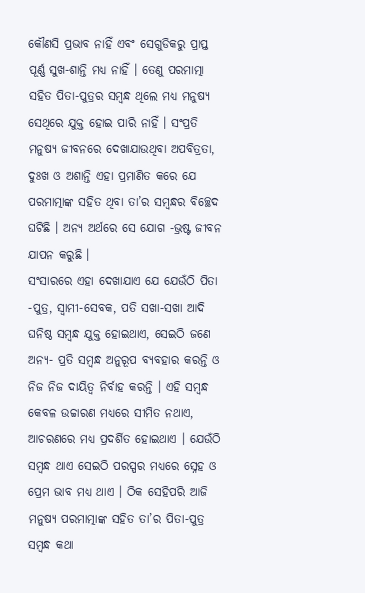କୌଣସି ପ୍ରଭାବ ନାହିଁ ଏବଂ ସେଗୁଡିକରୁ ପ୍ରାପ୍ତ ପୂର୍ଣ୍ଣ ସୁଖ-ଶାନ୍ତି ମଧ୍ୟ ନାହିଁ । ତେଣୁ ପରମାତ୍ମା ସହିତ ପିତା-ପୁତ୍ରର ସମ୍ବନ୍ଧ ଥିଲେ ମଧ୍ୟ ମନୁଷ୍ୟ ସେଥିରେ ଯୁକ୍ତ ହୋଇ ପାରି ନାହିଁ । ସଂପ୍ରତି ମନୁଷ୍ୟ ଜୀବନରେ ଦେଖାଯାଉଥିବା ଅପବିତ୍ରତା, ଦୁଃଖ ଓ ଅଶାନ୍ତି ଏହା ପ୍ରମାଣିତ କରେ ଯେ ପରମାତ୍ମାଙ୍କ ସହିତ ଥିବା ତା’ର ସମ୍ବନ୍ଧର ବିଚ୍ଛେଦ ଘଟିଛି । ଅନ୍ୟ ଅର୍ଥରେ ସେ ଯୋଗ -ଭ୍ରଷ୍ଟ ଜୀବନ ଯାପନ କରୁଛି ।
ସଂସାରରେ ଏହା ଦେଖାଯାଏ ଯେ ଯେଉଁଠି ପିତା -ପୁତ୍ର, ସ୍ବାମୀ-ସେବକ, ପତି ସଖା-ସଖା ଆଦି ଘନିଷ୍ଠ ସମ୍ବନ୍ଧ ଯୁକ୍ତ ହୋଇଥାଏ, ସେଇଠି ଜଣେ ଅନ୍ୟ- ପ୍ରତି ସମ୍ବନ୍ଧ ଅନୁରୂପ ବ୍ୟବହାର କରନ୍ତି ଓ ନିଜ ନିଜ ଦାୟିତ୍ୱ ନିର୍ବାହ କରନ୍ତି । ଏହି ସମ୍ବନ୍ଧ କେବଳ ଉଚ୍ଚାରଣ ମଧ୍ୟରେ ସୀମିତ ନଥାଏ, ଆଚରଣରେ ମଧ୍ୟ ପ୍ରଦର୍ଶିତ ହୋଇଥାଏ । ଯେଉଁଠି ସମ୍ବନ୍ଧ ଥାଏ ସେଇଠି ପରସ୍ପର ମଧ୍ୟରେ ସ୍ନେହ ଓ ପ୍ରେମ ଭାବ ମଧ୍ୟ ଥାଏ । ଠିକ ସେହିପରି ଆଜି ମନୁଷ୍ୟ ପରମାତ୍ମାଙ୍କ ସହିତ ତା’ର ପିତା-ପୁତ୍ର ସମ୍ବନ୍ଧ କଥା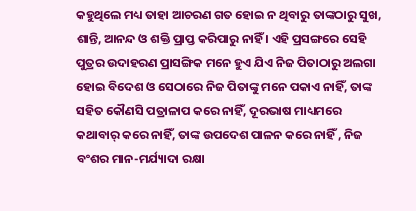କହୁଥିଲେ ମଧ୍ୟ ତାହା ଆଚରଣ ଗତ ହୋଇ ନ ଥିବାରୁ ତାଙ୍କଠାରୁ ସୁଖ, ଶାନ୍ତି, ଆନନ୍ଦ ଓ ଶକ୍ତି ପ୍ରାପ୍ତ କରିପାରୁ ନାହିଁ । ଏହି ପ୍ରସଙ୍ଗରେ ସେହି ପୁତ୍ରର ଉଦାହରଣ ପ୍ରାସଙ୍ଗିକ ମନେ ହୁଏ ଯିଏ ନିଜ ପିତାଠାରୁ ଅଲଗା ହୋଇ ବିଦେଶ ଓ ସେଠାରେ ନିଜ ପିତାଙ୍କୁ ମନେ ପକାଏ ନାହିଁ, ତାଙ୍କ ସହିତ କୌଣସି ପତ୍ରାଳାପ କରେ ନାହିଁ, ଦୂରଭାଷ ମାଧ୍ୟମରେ କଥାବାର୍ କରେ ନାହିଁ, ତାଙ୍କ ଉପଦେଶ ପାଳନ କରେ ନାହିଁ , ନିଜ ବଂଶର ମାନ-ମର୍ଯ୍ୟାଦା ରକ୍ଷା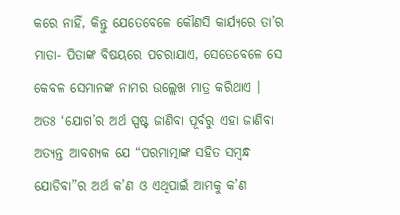କରେ ନାହିଁ, କିନ୍ତୁ ଯେତେବେଳେ କୌଣସି କାର୍ଯ୍ୟରେ ତା’ର ମାତା- ପିତାଙ୍କ ବିଷୟରେ ପଚରାଯାଏ, ସେତେବେଳେ ସେ କେବଳ ସେମାନଙ୍କ ନାମର ଉଲ୍ଲେଖ ମାତ୍ର କରିଥାଏ ।
ଅତଃ ‘ଯୋଗ’ର ଅର୍ଥ ସ୍ପଷ୍ଟ ଜାଣିବା ପୂର୍ବରୁ ଏହା ଜାଣିବା ଅତ୍ୟନ୍ତ ଆବଶ୍ୟକ ଯେ “ପରମାତ୍ମାଙ୍କ ସହିତ ସମ୍ବନ୍ଧ ଯୋଡିବା”ର ଅର୍ଥ କ’ଣ ଓ ଏଥିପାଇଁ ଆମକୁ କ’ଣ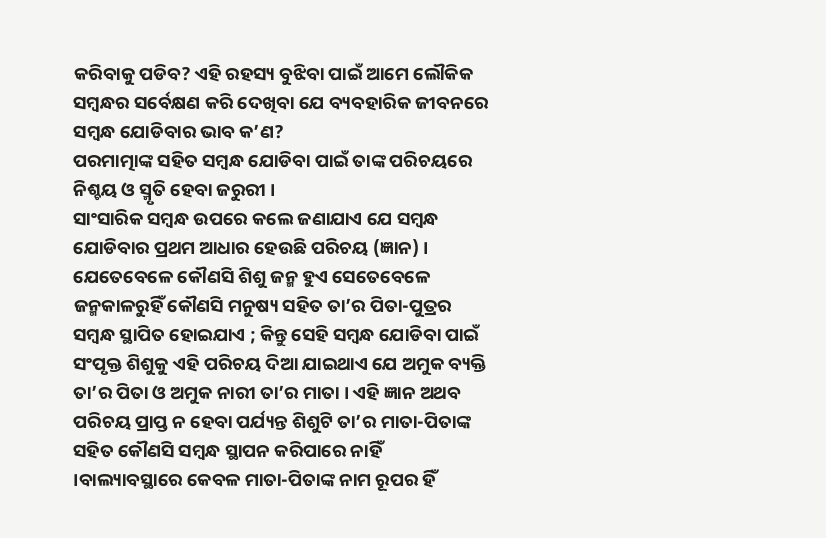କରିବାକୁ ପଡିବ? ଏହି ରହସ୍ୟ ବୁଝିବା ପାଇଁ ଆମେ ଲୌକିକ ସମ୍ବନ୍ଧର ସର୍ବେକ୍ଷଣ କରି ଦେଖିବା ଯେ ବ୍ୟବହାରିକ ଜୀବନରେ ସମ୍ବନ୍ଧ ଯୋଡିବାର ଭାବ କ’ଣ?
ପରମାତ୍ମାଙ୍କ ସହିତ ସମ୍ବନ୍ଧ ଯୋଡିବା ପାଇଁ ତାଙ୍କ ପରିଚୟରେ ନିଶ୍ଚୟ ଓ ସ୍ମୃତି ହେବା ଜରୁରୀ ।
ସାଂସାରିକ ସମ୍ବନ୍ଧ ଉପରେ କଲେ ଜଣାଯାଏ ଯେ ସମ୍ବନ୍ଧ ଯୋଡିବାର ପ୍ରଥମ ଆଧାର ହେଉଛି ପରିଚୟ (ଜ୍ଞାନ) । ଯେତେବେଳେ କୌଣସି ଶିଶୁ ଜନ୍ମ ହୁଏ ସେତେବେଳେ ଜନ୍ମକାଳରୁହିଁ କୌଣସି ମନୁଷ୍ୟ ସହିତ ତା’ର ପିତା-ପୁତ୍ରର ସମ୍ବନ୍ଧ ସ୍ଥାପିତ ହୋଇଯାଏ ; କିନ୍ତୁ ସେହି ସମ୍ବନ୍ଧ ଯୋଡିବା ପାଇଁ ସଂପୃକ୍ତ ଶିଶୁକୁ ଏହି ପରିଚୟ ଦିଆ ଯାଇଥାଏ ଯେ ଅମୁକ ବ୍ୟକ୍ତି ତା’ର ପିତା ଓ ଅମୁକ ନାରୀ ତା’ର ମାତା । ଏହି ଜ୍ଞାନ ଅଥବ ପରିଚୟ ପ୍ରାପ୍ତ ନ ହେବା ପର୍ଯ୍ୟନ୍ତ ଶିଶୁଟି ତା’ର ମାତା-ପିତାଙ୍କ ସହିତ କୌଣସି ସମ୍ବନ୍ଧ ସ୍ଥାପନ କରିପାରେ ନାହିଁ ।ବାଲ୍ୟାବସ୍ଥାରେ କେବଳ ମାତା-ପିତାଙ୍କ ନାମ ରୂପର ହିଁ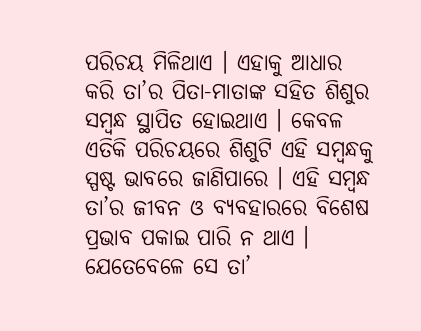ପରିଚୟ ମିଳିଥାଏ । ଏହାକୁ ଆଧାର କରି ତା’ର ପିତା-ମାତାଙ୍କ ସହିତ ଶିଶୁର ସମ୍ବନ୍ଧ ସ୍ଥାପିତ ହୋଇଥାଏ । କେବଳ ଏତିକି ପରିଚୟରେ ଶିଶୁଟି ଏହି ସମ୍ବନ୍ଧକୁ ସ୍ପଷ୍ଟ ଭାବରେ ଜାଣିପାରେ । ଏହି ସମ୍ବନ୍ଧ ତା’ର ଜୀବନ ଓ ବ୍ୟବହାରରେ ବିଶେଷ ପ୍ରଭାବ ପକାଇ ପାରି ନ ଥାଏ । ଯେତେବେଳେ ସେ ତା’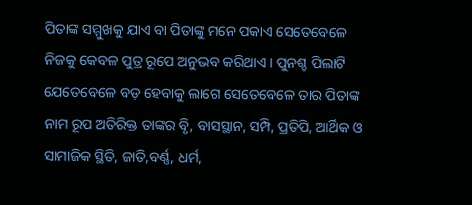ପିତାଙ୍କ ସମ୍ମୁଖକୁ ଯାଏ ବା ପିତାଙ୍କୁ ମନେ ପକାଏ ସେତେବେଳେ ନିଜକୁ କେବଳ ପୁତ୍ର ରୂପେ ଅନୁଭବ କରିଥାଏ । ପୁନଶ୍ଚ ପିଲାଟି ଯେତେବେଳେ ବଡ଼ ହେବାକୁ ଲାଗେ ସେତେବେଳେ ତାର ପିତାଙ୍କ ନାମ ରୂପ ଅତିରିକ୍ତ ତାଙ୍କର ବୃି, ବାସସ୍ଥାନ, ସମ୍ପି, ପ୍ରତିପି, ଆର୍ଥିକ ଓ ସାମାଜିକ ସ୍ଥିତି, ଜାତି,ବର୍ଣ୍ଣ, ଧର୍ମ,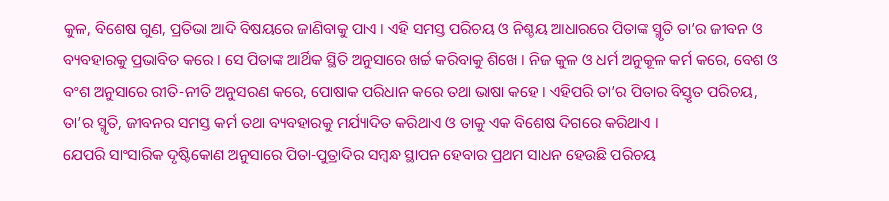କୁଳ, ବିଶେଷ ଗୁଣ, ପ୍ରତିଭା ଆଦି ବିଷୟରେ ଜାଣିବାକୁ ପାଏ । ଏହି ସମସ୍ତ ପରିଚୟ ଓ ନିଶ୍ଚୟ ଆଧାରରେ ପିତାଙ୍କ ସ୍ମୃତି ତା’ର ଜୀବନ ଓ ବ୍ୟବହାରକୁ ପ୍ରଭାବିତ କରେ । ସେ ପିତାଙ୍କ ଆର୍ଥିକ ସ୍ଥିତି ଅନୁସାରେ ଖର୍ଚ୍ଚ କରିବାକୁ ଶିଖେ । ନିଜ କୁଳ ଓ ଧର୍ମ ଅନୁକୂଳ କର୍ମ କରେ, ବେଶ ଓ ବଂଶ ଅନୁସାରେ ରୀତି-ନୀତି ଅନୁସରଣ କରେ, ପୋଷାକ ପରିଧାନ କରେ ତଥା ଭାଷା କହେ । ଏହିପରି ତା’ର ପିତାର ବିସ୍ତୃତ ପରିଚୟ, ତା’ର ସ୍ମୃତି, ଜୀବନର ସମସ୍ତ କର୍ମ ତଥା ବ୍ୟବହାରକୁ ମର୍ଯ୍ୟାଦିତ କରିଥାଏ ଓ ତାକୁ ଏକ ବିଶେଷ ଦିଗରେ କରିଥାଏ ।
ଯେପରି ସାଂସାରିକ ଦୃଷ୍ଟିକୋଣ ଅନୁସାରେ ପିତା-ପୁତ୍ରାଦିର ସମ୍ବନ୍ଧ ସ୍ଥାପନ ହେବାର ପ୍ରଥମ ସାଧନ ହେଉଛି ପରିଚୟ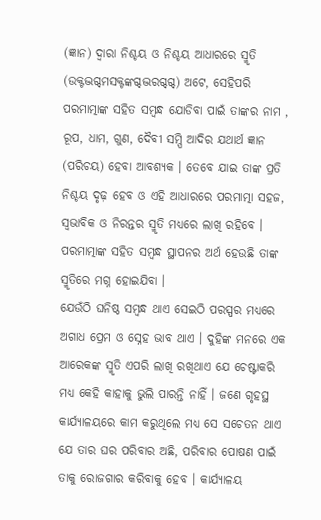(ଜ୍ଞାନ) ଦ୍ୱାରା ନିଶ୍ଚୟ ଓ ନିଶ୍ଚୟ ଆଧାରରେ ସ୍ମୃତି (ଉକ୍ଟଦ୍ଭଗ୍ଦମସକ୍ଟଙ୍କଗ୍ଦଦ୍ଭରଗ୍ଦଗ୍ଦ) ଅଟେ, ସେହିପରି ପରମାତ୍ମାଙ୍କ ସହିତ ସମ୍ବନ୍ଧ ଯୋଡିବା ପାଇଁ ତାଙ୍କର ନାମ , ରୂପ, ଧାମ, ଗୁଣ, ଦୈବୀ ସମ୍ପି ଆଦିର ଯଥାର୍ଥ ଜ୍ଞାନ (ପରିଚୟ) ହେବା ଆବଶ୍ୟକ । ତେବେ ଯାଇ ତାଙ୍କ ପ୍ରତି ନିଶ୍ଚୟ ଦୃଢ଼ ହେବ ଓ ଏହି ଆଧାରରେ ପରମାତ୍ମା ସହଜ, ସ୍ବଭାବିକ ଓ ନିରନ୍ତର ସ୍ମୃତି ମଧ୍ୟରେ ଲାଖି ରହିବେ ।
ପରମାତ୍ମାଙ୍କ ସହିତ ସମ୍ବନ୍ଧ ସ୍ଥାପନର ଅର୍ଥ ହେଉଛି ତାଙ୍କ ସ୍ମୃତିରେ ମଗ୍ନ ହୋଇଯିବା ।
ଯେଉଁଠି ଘନିଷ୍ଠ ସମ୍ବନ୍ଧ ଥାଏ ସେଇଠି ପରସ୍ପର ମଧ୍ୟରେ ଅଗାଧ ପ୍ରେମ ଓ ସ୍ନେହ ଭାବ ଥାଏ । ଦୁହିଙ୍କ ମନରେ ଏକ ଆରେକଙ୍କ ସ୍ମୃତି ଏପରି ଲାଖି ରଖିଥାଏ ଯେ ଚେଷ୍ଟାକରି ମଧ୍ୟ କେହି କାହାକୁ ଭୁଲି ପାରନ୍ତି ନାହିଁ । ଜଣେ ଗୃହସ୍ଥ କାର୍ଯ୍ୟାଳୟରେ କାମ କରୁଥିଲେ ମଧ୍ୟ ସେ ସଚେତନ ଥାଏ ଯେ ତାର ଘର ପରିବାର ଅଛି, ପରିବାର ପୋଷଣ ପାଇଁ ତାକୁ ରୋଜଗାର କରିବାକୁ ହେବ । କାର୍ଯ୍ୟାଳୟ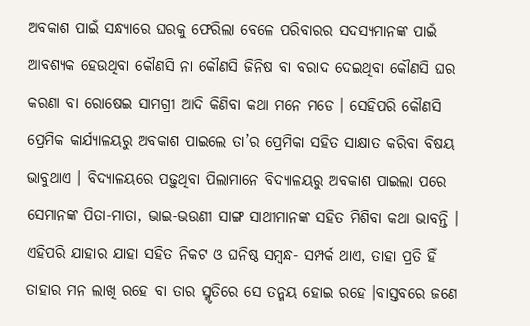ଅବକାଶ ପାଇଁ ସନ୍ଧ୍ୟାରେ ଘରକୁ ଫେରିଲା ବେଳେ ପରିବାରର ସଦସ୍ୟମାନଙ୍କ ପାଇଁ ଆବଶ୍ୟକ ହେଉଥିବା କୌଣସି ନା କୌଣସି ଜିନିଷ ବା ବରାଦ ଦେଇଥିବା କୌଣସି ଘର କରଣା ବା ରୋଷେଇ ସାମଗ୍ରୀ ଆଦି କିଣିବା କଥା ମନେ ମଡେ । ସେହିପରି କୌଣସି ପ୍ରେମିକ କାର୍ଯ୍ୟାଳୟରୁ ଅବକାଶ ପାଇଲେ ତା’ର ପ୍ରେମିକା ସହିତ ସାକ୍ଷାତ କରିବା ବିଷୟ ଭାବୁଥାଏ । ବିଦ୍ୟାଳୟରେ ପଢ଼ୁଥିବା ପିଲାମାନେ ବିଦ୍ୟାଳୟରୁ ଅବକାଶ ପାଇଲା ପରେ ସେମାନଙ୍କ ପିତା-ମାତା, ଭାଇ-ଭଉଣୀ ସାଙ୍ଗ ସାଥୀମାନଙ୍କ ସହିତ ମିଶିବା କଥା ଭାବନ୍ତି । ଏହିପରି ଯାହାର ଯାହା ସହିତ ନିକଟ ଓ ଘନିଷ୍ଠ ସମ୍ବନ୍ଧ- ସମ୍ପର୍କ ଥାଏ, ତାହା ପ୍ରତି ହିଁ ତାହାର ମନ ଲାଖି ରହେ ବା ତାର ସ୍ମୃତିରେ ସେ ତନ୍ମୟ ହୋଇ ରହେ ।ବାସ୍ତବରେ ଜଣେ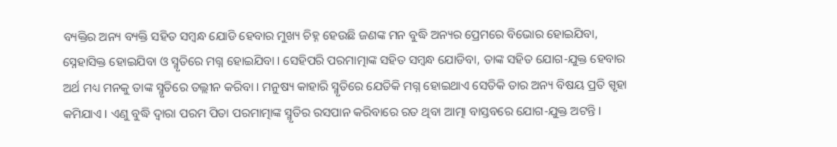ବ୍ୟକ୍ତିର ଅନ୍ୟ ବ୍ୟକ୍ତି ସହିତ ସମ୍ବନ୍ଧ ଯୋଡି ହେବାର ମୁଖ୍ୟ ଚିହ୍ନ ହେଉଛି ଜଣଙ୍କ ମନ ବୁଦ୍ଧି ଅନ୍ୟର ପ୍ରେମରେ ବିଭୋର ହୋଇଯିବା, ସ୍ନେହାସିକ୍ତ ହୋଇଯିବା ଓ ସ୍ମୃତିରେ ମଗ୍ନ ହୋଇଯିବା । ସେହିପରି ପରମାତ୍ମାଙ୍କ ସହିତ ସମ୍ବନ୍ଧ ଯୋଡିବା, ତାଙ୍କ ସହିତ ଯୋଗ-ଯୁକ୍ତ ହେବାର ଅର୍ଥ ମଧ୍ୟ ମନକୁ ତାଙ୍କ ସ୍ମୃତିରେ ତଲ୍ଲୀନ କରିବା । ମନୁଷ୍ୟ କାହାରି ସ୍ମୃତିରେ ଯେତିକି ମଗ୍ନ ହୋଇଥାଏ ସେତିକି ତାର ଅନ୍ୟ ବିଷୟ ପ୍ରତି ସ୍ପୃହା କମିଯାଏ । ଏଣୁ ବୁଦ୍ଧି ଦ୍ୱାରା ପରମ ପିତା ପରମାତ୍ମାଙ୍କ ସ୍ମୃତିର ରସପାନ କରିବାରେ ରତ ଥିବା ଆତ୍ମା ବାସ୍ତବରେ ଯୋଗ-ଯୁକ୍ତ ଅଟନ୍ତି ।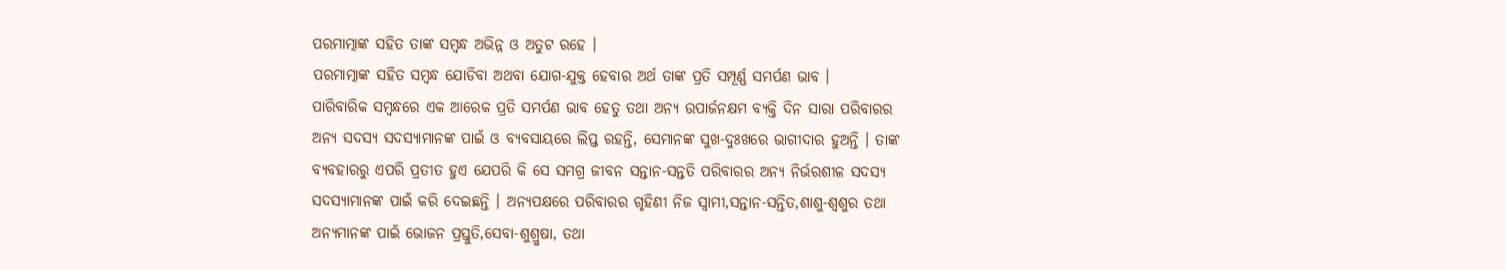ପରମାତ୍ମାଙ୍କ ସହିତ ତାଙ୍କ ସମ୍ବନ୍ଧ ଅଭିନ୍ନ ଓ ଅତୁଟ ରହେ ।
ପରମାତ୍ମାଙ୍କ ସହିତ ସମ୍ବନ୍ଧ ଯୋଡିବା ଅଥବା ଯୋଗ-ଯୁକ୍ତ ହେବାର ଅର୍ଥ ତାଙ୍କ ପ୍ରତି ସମ୍ପୂର୍ଣ୍ଣ ସମର୍ପଣ ଭାବ ।
ପାରିବାରିକ ସମ୍ବନ୍ଧରେ ଏକ ଆରେକ ପ୍ରତି ସମର୍ପଣ ଭାବ ହେତୁ ତଥା ଅନ୍ୟ ଉପାର୍ଜନକ୍ଷମ ବ୍ୟକ୍ତି ଦିନ ସାରା ପରିବାରର ଅନ୍ୟ ସଦସ୍ୟ ସଦସ୍ୟାମାନଙ୍କ ପାଇଁ ଓ ବ୍ୟବସାୟରେ ଲିପ୍ତ ରହନ୍ତି, ସେମାନଙ୍କ ସୁଖ-ଦୁଃଖରେ ଭାଗୀଦାର ହୁଅନ୍ତି । ତାଙ୍କ ବ୍ୟବହାରରୁ ଏପରି ପ୍ରତୀତ ହୁଏ ଯେପରି କି ସେ ସମଗ୍ର ଜୀବନ ସନ୍ତାନ-ସନ୍ତତି ପରିବାରର ଅନ୍ୟ ନିର୍ଭରଶୀଳ ସଦସ୍ୟ ସଦସ୍ୟାମାନଙ୍କ ପାଇଁ କରି ଦେଇଛନ୍ତି । ଅନ୍ୟପକ୍ଷରେ ପରିବାରର ଗୃହିଣୀ ନିଜ ସ୍ବାମୀ,ସନ୍ତାନ-ସନ୍ତିତ,ଶାଶୁ-ଶ୍ୱଶୁର ତଥା ଅନ୍ୟମାନଙ୍କ ପାଇଁ ଭୋଜନ ପ୍ରସ୍ତୁତି,ସେବା-ଶୁଶ୍ରୁଷା, ତଥା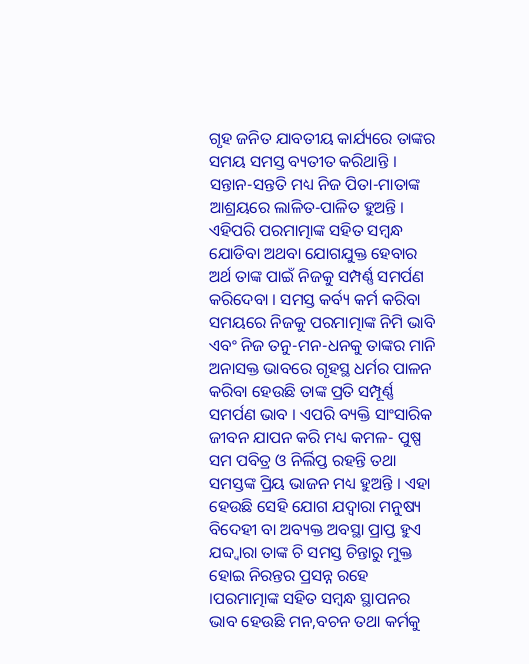ଗୃହ ଜନିତ ଯାବତୀୟ କାର୍ଯ୍ୟରେ ତାଙ୍କର ସମୟ ସମସ୍ତ ବ୍ୟତୀତ କରିଥାନ୍ତି । ସନ୍ତାନ-ସନ୍ତତି ମଧ୍ୟ ନିଜ ପିତା-ମାତାଙ୍କ ଆଶ୍ରୟରେ ଲାଳିତ-ପାଳିତ ହୁଅନ୍ତି । ଏହିପରି ପରମାତ୍ମାଙ୍କ ସହିତ ସମ୍ବନ୍ଧ ଯୋଡିବା ଅଥବା ଯୋଗଯୁକ୍ତ ହେବାର ଅର୍ଥ ତାଙ୍କ ପାଇଁ ନିଜକୁ ସମ୍ପର୍ଣ୍ଣ ସମର୍ପଣ କରିଦେବା । ସମସ୍ତ କର୍ବ୍ୟ କର୍ମ କରିବା ସମୟରେ ନିଜକୁ ପରମାତ୍ମାଙ୍କ ନିମି ଭାବି ଏବଂ ନିଜ ତନୁ-ମନ-ଧନକୁ ତାଙ୍କର ମାନି ଅନାସକ୍ତ ଭାବରେ ଗୃହସ୍ଥ ଧର୍ମର ପାଳନ କରିବା ହେଉଛି ତାଙ୍କ ପ୍ରତି ସମ୍ପୂର୍ଣ୍ଣ ସମର୍ପଣ ଭାବ । ଏପରି ବ୍ୟକ୍ତି ସାଂସାରିକ ଜୀବନ ଯାପନ କରି ମଧ୍ୟ କମଳ- ପୁଷ୍ପ ସମ ପବିତ୍ର ଓ ନିର୍ଲିପ୍ତ ରହନ୍ତି ତଥା ସମସ୍ତଙ୍କ ପ୍ରିୟ ଭାଜନ ମଧ୍ୟ ହୁଅନ୍ତି । ଏହା ହେଉଛି ସେହି ଯୋଗ ଯଦ୍ୱାରା ମନୁଷ୍ୟ ବିଦେହୀ ବା ଅବ୍ୟକ୍ତ ଅବସ୍ଥା ପ୍ରାପ୍ତ ହୁଏ ଯବ୍ଦ୍ୱାରା ତାଙ୍କ ଚି ସମସ୍ତ ଚିନ୍ତାରୁ ମୁକ୍ତ ହୋଇ ନିରନ୍ତର ପ୍ରସନ୍ନ ରହେ ।ପରମାତ୍ମାଙ୍କ ସହିତ ସମ୍ବନ୍ଧ ସ୍ଥାପନର ଭାବ ହେଉଛି ମନ,ବଚନ ତଥା କର୍ମକୁ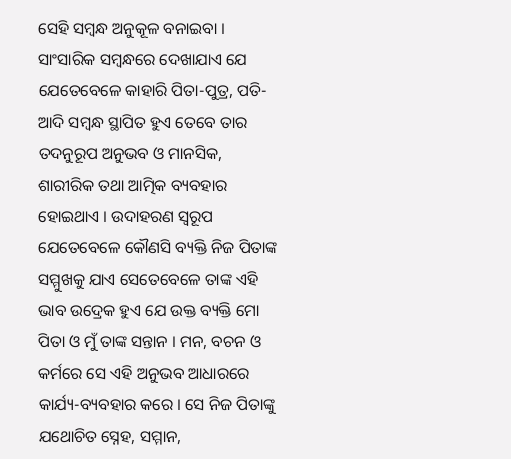ସେହି ସମ୍ବନ୍ଧ ଅନୁକୂଳ ବନାଇବା ।
ସାଂସାରିକ ସମ୍ବନ୍ଧରେ ଦେଖାଯାଏ ଯେ ଯେତେବେଳେ କାହାରି ପିତା-ପୁତ୍ର, ପତି- ଆଦି ସମ୍ବନ୍ଧ ସ୍ଥାପିତ ହୁଏ ତେବେ ତାର ତଦନୁରୂପ ଅନୁଭବ ଓ ମାନସିକ, ଶାରୀରିକ ତଥା ଆତ୍ମିକ ବ୍ୟବହାର ହୋଇଥାଏ । ଉଦାହରଣ ସ୍ବରୂପ ଯେତେବେଳେ କୌଣସି ବ୍ୟକ୍ତି ନିଜ ପିତାଙ୍କ ସମ୍ମୁଖକୁ ଯାଏ ସେତେବେଳେ ତାଙ୍କ ଏହି ଭାବ ଉଦ୍ରେକ ହୁଏ ଯେ ଉକ୍ତ ବ୍ୟକ୍ତି ମୋ ପିତା ଓ ମୁଁ ତାଙ୍କ ସନ୍ତାନ । ମନ, ବଚନ ଓ କର୍ମରେ ସେ ଏହି ଅନୁଭବ ଆଧାରରେ କାର୍ଯ୍ୟ-ବ୍ୟବହାର କରେ । ସେ ନିଜ ପିତାଙ୍କୁ ଯଥୋଚିତ ସ୍ନେହ, ସମ୍ମାନ,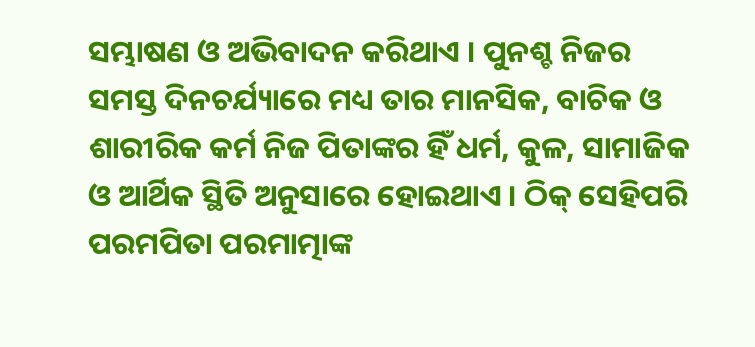ସମ୍ଭାଷଣ ଓ ଅଭିବାଦନ କରିଥାଏ । ପୁନଶ୍ଚ ନିଜର ସମସ୍ତ ଦିନଚର୍ଯ୍ୟାରେ ମଧ୍ୟ ତାର ମାନସିକ, ବାଚିକ ଓ ଶାରୀରିକ କର୍ମ ନିଜ ପିତାଙ୍କର ହିଁ ଧର୍ମ, କୁଳ, ସାମାଜିକ ଓ ଆର୍ଥିକ ସ୍ଥିତି ଅନୁସାରେ ହୋଇଥାଏ । ଠିକ୍ ସେହିପରି ପରମପିତା ପରମାତ୍ମାଙ୍କ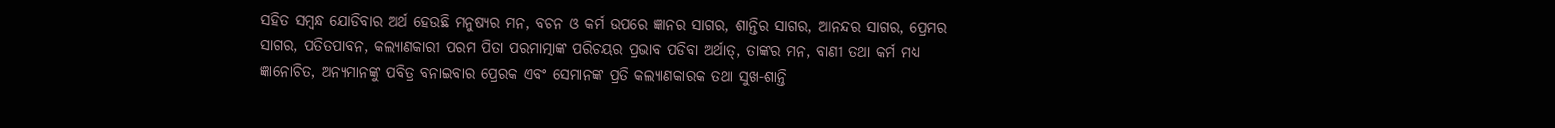ସହିତ ସମ୍ବନ୍ଧ ଯୋଡିବାର ଅର୍ଥ ହେଉଛି ମନୁଷ୍ୟର ମନ, ବଚନ ଓ କର୍ମ ଉପରେ ଜ୍ଞାନର ସାଗର, ଶାନ୍ତିର ସାଗର, ଆନନ୍ଦର ସାଗର, ପ୍ରେମର ସାଗର, ପତିତପାବନ, କଲ୍ୟାଣକାରୀ ପରମ ପିତା ପରମାତ୍ମାଙ୍କ ପରିଚୟର ପ୍ରଭାବ ପଡିବା ଅର୍ଥାତ୍, ତାଙ୍କର ମନ, ବାଣୀ ତଥା କର୍ମ ମଧ୍ୟ ଜ୍ଞାନୋଚିତ, ଅନ୍ୟମାନଙ୍କୁ ପବିତ୍ର ବନାଇବାର ପ୍ରେରକ ଏବଂ ସେମାନଙ୍କ ପ୍ରତି କଲ୍ୟାଣକାରକ ତଥା ସୁଖ-ଶାନ୍ତି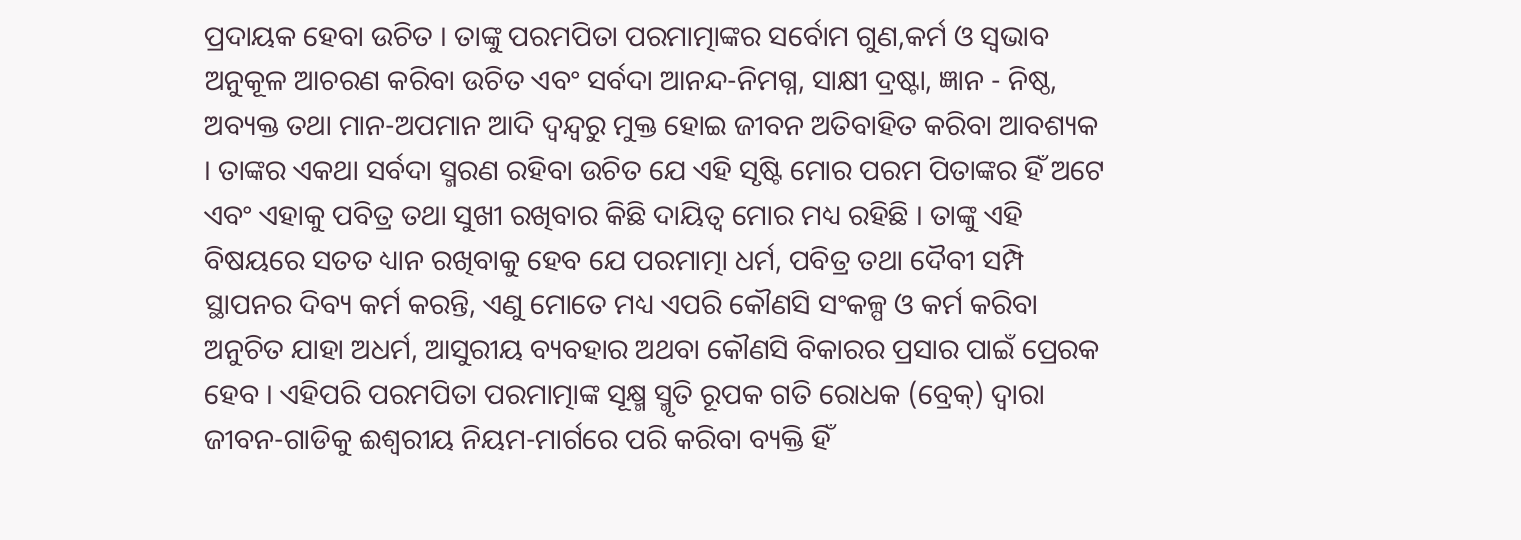ପ୍ରଦାୟକ ହେବା ଉଚିତ । ତାଙ୍କୁ ପରମପିତା ପରମାତ୍ମାଙ୍କର ସର୍ବୋମ ଗୁଣ,କର୍ମ ଓ ସ୍ବଭାବ ଅନୁକୂଳ ଆଚରଣ କରିବା ଉଚିତ ଏବଂ ସର୍ବଦା ଆନନ୍ଦ-ନିମଗ୍ନ, ସାକ୍ଷୀ ଦ୍ରଷ୍ଟା, ଜ୍ଞାନ - ନିଷ୍ଠ, ଅବ୍ୟକ୍ତ ତଥା ମାନ-ଅପମାନ ଆଦି ଦ୍ୱନ୍ଦ୍ୱରୁ ମୁକ୍ତ ହୋଇ ଜୀବନ ଅତିବାହିତ କରିବା ଆବଶ୍ୟକ । ତାଙ୍କର ଏକଥା ସର୍ବଦା ସ୍ମରଣ ରହିବା ଉଚିତ ଯେ ଏହି ସୃଷ୍ଟି ମୋର ପରମ ପିତାଙ୍କର ହିଁ ଅଟେ ଏବଂ ଏହାକୁ ପବିତ୍ର ତଥା ସୁଖୀ ରଖିବାର କିଛି ଦାୟିତ୍ୱ ମୋର ମଧ୍ୟ ରହିଛି । ତାଙ୍କୁ ଏହି ବିଷୟରେ ସତତ ଧ୍ୟାନ ରଖିବାକୁ ହେବ ଯେ ପରମାତ୍ମା ଧର୍ମ, ପବିତ୍ର ତଥା ଦୈବୀ ସମ୍ପି ସ୍ଥାପନର ଦିବ୍ୟ କର୍ମ କରନ୍ତି, ଏଣୁ ମୋତେ ମଧ୍ୟ ଏପରି କୌଣସି ସଂକଳ୍ପ ଓ କର୍ମ କରିବା ଅନୁଚିତ ଯାହା ଅଧର୍ମ, ଆସୁରୀୟ ବ୍ୟବହାର ଅଥବା କୌଣସି ବିକାରର ପ୍ରସାର ପାଇଁ ପ୍ରେରକ ହେବ । ଏହିପରି ପରମପିତା ପରମାତ୍ମାଙ୍କ ସୂକ୍ଷ୍ମ ସ୍ମୃତି ରୂପକ ଗତି ରୋଧକ (ବ୍ରେକ୍) ଦ୍ୱାରା ଜୀବନ-ଗାଡିକୁ ଈଶ୍ୱରୀୟ ନିୟମ-ମାର୍ଗରେ ପରି କରିବା ବ୍ୟକ୍ତି ହିଁ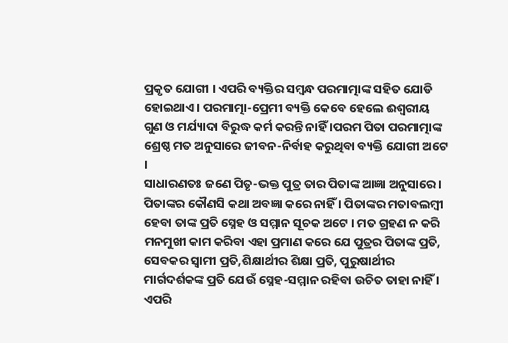ପ୍ରକୃତ ଯୋଗୀ । ଏପରି ବ୍ୟକ୍ତିର ସମ୍ବନ୍ଧ ପରମାତ୍ମାଙ୍କ ସହିତ ଯୋଡି ହୋଇଥାଏ । ପରମାତ୍ମା-ପ୍ରେମୀ ବ୍ୟକ୍ତି କେବେ ହେଲେ ଈଶ୍ୱରୀୟ ଗୁଣ ଓ ମର୍ଯ୍ୟାଦା ବିରୁଦ୍ଧ କର୍ମ କରନ୍ତି ନାହିଁ ।ପରମ ପିତା ପରମାତ୍ମାଙ୍କ ଶ୍ରେଷ୍ଠ ମତ ଅନୁସାରେ ଜୀବନ-ନିର୍ବାହ କରୁଥିବା ବ୍ୟକ୍ତି ଯୋଗୀ ଅଟେ ।
ସାଧାରଣତଃ ଜଣେ ପିତୃ-ଭକ୍ତ ପୁତ୍ର ତାର ପିତାଙ୍କ ଆଜ୍ଞା ଅନୁସାରେ । ପିତାଙ୍କର କୌଣସି କଥା ଅବଜ୍ଞା କରେ ନାହିଁ । ପିତାଙ୍କର ମତାବଲମ୍ବୀ ହେବା ତାଙ୍କ ପ୍ରତି ସ୍ନେହ ଓ ସମ୍ମାନ ସୂଚକ ଅଟେ । ମତ ଗ୍ରହଣ ନ କରି ମନମୁଖୀ କାମ କରିବା ଏହା ପ୍ରମାଣ କରେ ଯେ ପୁତ୍ରର ପିତାଙ୍କ ପ୍ରତି, ସେବକର ସ୍ବାମୀ ପ୍ରତି,ଶିକ୍ଷାର୍ଥୀର ଶିକ୍ଷା ପ୍ରତି, ପୁରୁଷାର୍ଥୀର ମାର୍ଗଦର୍ଶକଙ୍କ ପ୍ରତି ଯେଉଁ ସ୍ନେହ-ସମ୍ମାନ ରହିବା ଉଚିତ ତାହା ନାହିଁ । ଏପରି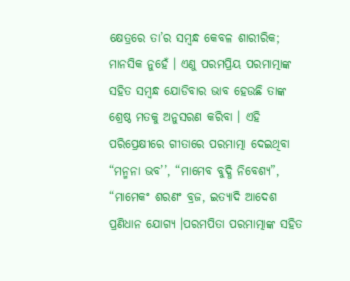କ୍ଷେତ୍ରରେ ତା’ର ସମ୍ବନ୍ଧ କେବଳ ଶାରୀରିକ; ମାନସିକ ନୁହେଁ । ଏଣୁ ପରମପ୍ରିୟ ପରମାତ୍ମାଙ୍କ ସହିତ ସମ୍ବନ୍ଧ ଯୋଡିବାର ଭାବ ହେଉଛି ତାଙ୍କ ଶ୍ରେଷ୍ଠ ମତକୁ ଅନୁସରଣ କରିବା । ଏହି ପରିପ୍ରେକ୍ଷୀରେ ଗୀତାରେ ପରମାତ୍ମା ଦେଇଥିବା “ମନ୍ମନା ଭବ’’, “ମାମେବ ବୁଦ୍ଧି ନିବେଶ୍ୟ”, “ମାମେକଂ ଶରଣଂ ବ୍ରଜ, ଇତ୍ୟାଦି ଆଦେଶ ପ୍ରଣିଧାନ ଯୋଗ୍ୟ ।ପରମପିତା ପରମାତ୍ମାଙ୍କ ସହିତ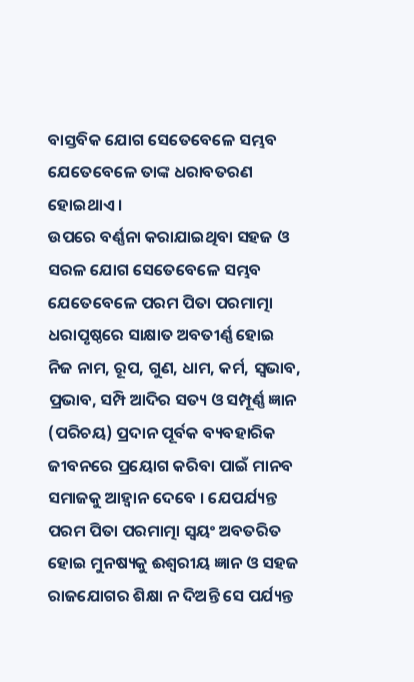ବାସ୍ତବିକ ଯୋଗ ସେତେବେଳେ ସମ୍ଭବ ଯେତେବେଳେ ତାଙ୍କ ଧରାବତରଣ ହୋଇଥାଏ ।
ଉପରେ ବର୍ଣ୍ଣନା କରାଯାଇଥିବା ସହଜ ଓ ସରଳ ଯୋଗ ସେତେବେଳେ ସମ୍ଭବ ଯେତେବେଳେ ପରମ ପିତା ପରମାତ୍ମା ଧରାପୃଷ୍ଠରେ ସାକ୍ଷାତ ଅବତୀର୍ଣ୍ଣ ହୋଇ ନିଜ ନାମ, ରୂପ, ଗୁଣ, ଧାମ, କର୍ମ, ସ୍ବଭାବ, ପ୍ରଭାବ, ସମ୍ପି ଆଦିର ସତ୍ୟ ଓ ସମ୍ପୂର୍ଣ୍ଣ ଜ୍ଞାନ (ପରିଚୟ) ପ୍ରଦାନ ପୂର୍ବକ ବ୍ୟବହାରିକ ଜୀବନରେ ପ୍ରୟୋଗ କରିବା ପାଇଁ ମାନବ ସମାଜକୁ ଆହ୍ୱାନ ଦେବେ । ଯେପର୍ଯ୍ୟନ୍ତ ପରମ ପିତା ପରମାତ୍ମା ସ୍ବୟଂ ଅବତରିତ ହୋଇ ମୁନଷ୍ୟକୁ ଈଶ୍ୱରୀୟ ଜ୍ଞାନ ଓ ସହଜ ରାଜଯୋଗର ଶିକ୍ଷା ନ ଦିଅନ୍ତି ସେ ପର୍ଯ୍ୟନ୍ତ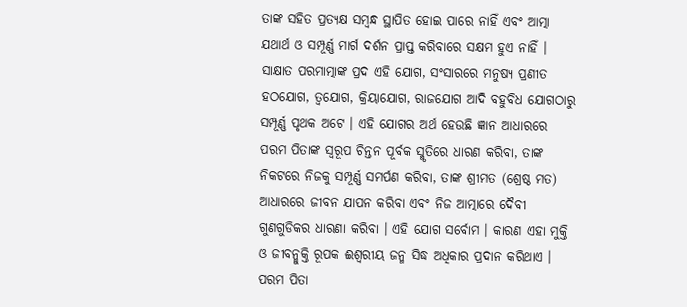ତାଙ୍କ ସହିତ ପ୍ରତ୍ୟକ୍ଷ ସମ୍ବନ୍ଧ ସ୍ଥାପିତ ହୋଇ ପାରେ ନାହିଁ ଏବଂ ଆତ୍ମା ଯଥାର୍ଥ ଓ ସମ୍ପୂର୍ଣ୍ଣ ମାର୍ଗ ଦର୍ଶନ ପ୍ରାପ୍ତ କରିବାରେ ସକ୍ଷମ ହୁଏ ନାହିଁ । ସାକ୍ଷାତ ପରମାତ୍ମାଙ୍କ ପ୍ରଦ ଏହି ଯୋଗ, ସଂସାରରେ ମନୁଷ୍ୟ ପ୍ରଣୀତ ହଠଯୋଗ, ତ୍ୱଯୋଗ, କ୍ରିୟାଯୋଗ, ରାଜଯୋଗ ଆଦି ବହୁବିଧ ଯୋଗଠାରୁ ସମ୍ପୂର୍ଣ୍ଣ ପୃଥକ ଅଟେ । ଏହି ଯୋଗର ଅର୍ଥ ହେଉଛି ଜ୍ଞାନ ଆଧାରରେ ପରମ ପିତାଙ୍କ ସ୍ବରୂପ ଚିନ୍ତନ ପୂର୍ବକ ସ୍ମୃତିରେ ଧାରଣ କରିବା, ତାଙ୍କ ନିକଟରେ ନିଜକୁ ସମ୍ପୂର୍ଣ୍ଣ ସମର୍ପଣ କରିବା, ତାଙ୍କ ଶ୍ରୀମତ (ଶ୍ରେଷ୍ଠ ମତ) ଆଧାରରେ ଜୀବନ ଯାପନ କରିବା ଏବଂ ନିଜ ଆତ୍ମାରେ ଦୈବୀ ଗୁଣଗୁଡିକର ଧାରଣା କରିବା । ଏହି ଯୋଗ ସର୍ବୋମ । କାରଣ ଏହା ମୁକ୍ତି ଓ ଜୀବନ୍ମୁକ୍ତି ରୂପକ ଈଶ୍ୱରୀୟ ଜନ୍ମ ସିଦ୍ଧ ଅଧିକାର ପ୍ରଦାନ କରିଥାଏ ।
ପରମ ପିତା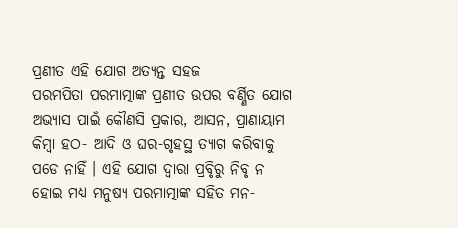ପ୍ରଣୀତ ଏହି ଯୋଗ ଅତ୍ୟନ୍ତ ସହଜ
ପରମପିତା ପରମାତ୍ମାଙ୍କ ପ୍ରଣୀତ ଉପର ବର୍ଣ୍ଣିତ ଯୋଗ ଅଭ୍ୟାସ ପାଇଁ କୌଣସି ପ୍ରକାର, ଆସନ, ପ୍ରାଣାୟାମ କିମ୍ବା ହଠ- ଆଦି ଓ ଘର-ଗୃହସ୍ଥ ତ୍ୟାଗ କରିବାକୁ ପଡେ ନାହିଁ । ଏହି ଯୋଗ ଦ୍ୱାରା ପ୍ରବୃିରୁ ନିବୃ ନ ହୋଇ ମଧ୍ୟ ମନୁଷ୍ୟ ପରମାତ୍ମାଙ୍କ ସହିତ ମନ-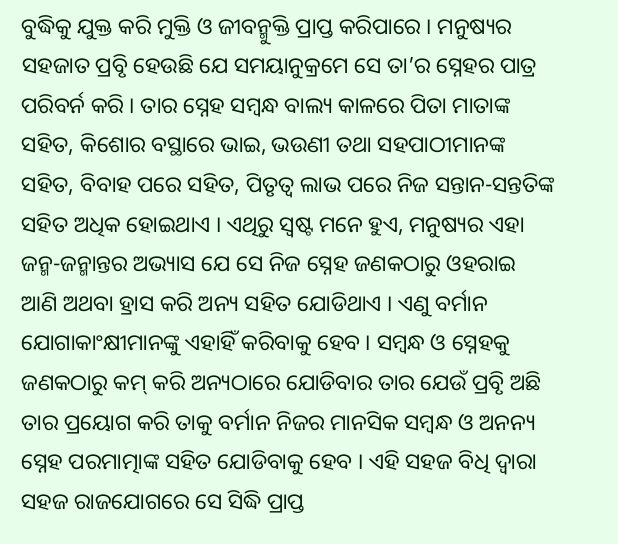ବୁଦ୍ଧିକୁ ଯୁକ୍ତ କରି ମୁକ୍ତି ଓ ଜୀବନ୍ମୁକ୍ତି ପ୍ରାପ୍ତ କରିପାରେ । ମନୁଷ୍ୟର ସହଜାତ ପ୍ରବୃି ହେଉଛି ଯେ ସମୟାନୁକ୍ରମେ ସେ ତା’ର ସ୍ନେହର ପାତ୍ର ପରିବର୍ନ କରି । ତାର ସ୍ନେହ ସମ୍ବନ୍ଧ ବାଲ୍ୟ କାଳରେ ପିତା ମାତାଙ୍କ ସହିତ, କିଶୋର ବସ୍ଥାରେ ଭାଇ, ଭଉଣୀ ତଥା ସହପାଠୀମାନଙ୍କ ସହିତ, ବିବାହ ପରେ ସହିତ, ପିତୃତ୍ୱ ଲାଭ ପରେ ନିଜ ସନ୍ତାନ-ସନ୍ତତିଙ୍କ ସହିତ ଅଧିକ ହୋଇଥାଏ । ଏଥିରୁ ସ୍ବଷ୍ଟ ମନେ ହୁଏ, ମନୁଷ୍ୟର ଏହା ଜନ୍ମ-ଜନ୍ମାନ୍ତର ଅଭ୍ୟାସ ଯେ ସେ ନିଜ ସ୍ନେହ ଜଣକଠାରୁ ଓହରାଇ ଆଣି ଅଥବା ହ୍ରାସ କରି ଅନ୍ୟ ସହିତ ଯୋଡିଥାଏ । ଏଣୁ ବର୍ମାନ ଯୋଗାକାଂକ୍ଷୀମାନଙ୍କୁ ଏହାହିଁ କରିବାକୁ ହେବ । ସମ୍ବନ୍ଧ ଓ ସ୍ନେହକୁ ଜଣକଠାରୁ କମ୍ କରି ଅନ୍ୟଠାରେ ଯୋଡିବାର ତାର ଯେଉଁ ପ୍ରବୃି ଅଛି ତାର ପ୍ରୟୋଗ କରି ତାକୁ ବର୍ମାନ ନିଜର ମାନସିକ ସମ୍ବନ୍ଧ ଓ ଅନନ୍ୟ ସ୍ନେହ ପରମାତ୍ମାଙ୍କ ସହିତ ଯୋଡିବାକୁ ହେବ । ଏହି ସହଜ ବିଧି ଦ୍ୱାରା ସହଜ ରାଜଯୋଗରେ ସେ ସିଦ୍ଧି ପ୍ରାପ୍ତ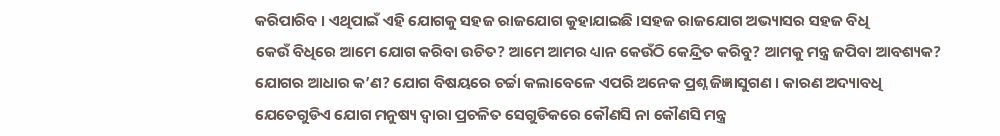କରିପାରିବ । ଏଥିପାଇଁ ଏହି ଯୋଗକୁ ସହଜ ରାଜଯୋଗ କୁହାଯାଇଛି ।ସହଜ ରାଜଯୋଗ ଅଭ୍ୟାସର ସହଜ ବିଧି
କେଉଁ ବିଧିରେ ଆମେ ଯୋଗ କରିବା ଉଚିତ? ଆମେ ଆମର ଧ୍ୟାନ କେଉଁଠି କେନ୍ଦ୍ରିତ କରିବୁ? ଆମକୁ ମନ୍ତ୍ର ଜପିବା ଆବଶ୍ୟକ? ଯୋଗର ଆଧାର କ’ଣ? ଯୋଗ ବିଷୟରେ ଚର୍ଚ୍ଚା କଲାବେଳେ ଏପରି ଅନେକ ପ୍ରଶ୍ନ ଜିଜ୍ଞାସୁଗଣ । କାରଣ ଅଦ୍ୟାବଧି ଯେତେଗୁଡିଏ ଯୋଗ ମନୁଷ୍ୟ ଦ୍ୱାରା ପ୍ରଚଳିତ ସେଗୁଡିକରେ କୌଣସି ନା କୌଣସି ମନ୍ତ୍ର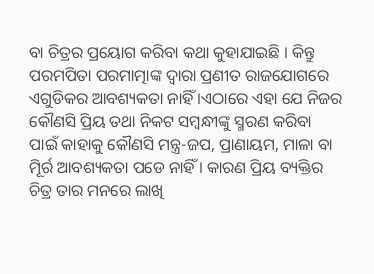ବା ଚିତ୍ରର ପ୍ରୟୋଗ କରିବା କଥା କୁହାଯାଇଛି । କିନ୍ତୁ ପରମପିତା ପରମାତ୍ମାଙ୍କ ଦ୍ୱାରା ପ୍ରଣୀତ ରାଜଯୋଗରେ ଏଗୁଡିକର ଆବଶ୍ୟକତା ନାହିଁ ।ଏଠାରେ ଏହା ଯେ ନିଜର କୌଣସି ପ୍ରିୟ ତଥା ନିକଟ ସମ୍ବନ୍ଧୀଙ୍କୁ ସ୍ମରଣ କରିବା ପାଇଁ କାହାକୁ କୌଣସି ମନ୍ତ୍ର-ଜପ, ପ୍ରାଣାୟମ, ମାଳା ବା ମୂିର୍ର ଆବଶ୍ୟକତା ପଡେ ନାହିଁ । କାରଣ ପ୍ରିୟ ବ୍ୟକ୍ତିର ଚିତ୍ର ତାର ମନରେ ଲାଖି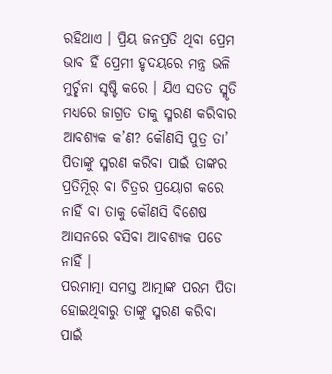ରହିଥାଏ । ପ୍ରିୟ ଜନପ୍ରତି ଥିବା ପ୍ରେମ ଭାବ ହିଁ ପ୍ରେମୀ ହୃଦୟରେ ମନ୍ତ୍ର ଭଳି ମୁର୍ଚ୍ଛନା ସୃଷ୍ଟି କରେ । ଯିଏ ସତତ ସ୍ମୃତି ମଧ୍ୟରେ ଜାଗ୍ରତ ତାକୁ ସ୍ମରଣ କରିବାର ଆବଶ୍ୟକ କ’ଣ? କୌଣସି ପୁତ୍ର ତା’ ପିତାଙ୍କୁ ସ୍ମରଣ କରିବା ପାଇଁ ତାଙ୍କର ପ୍ରତିମୂିର୍ ବା ଚିତ୍ରର ପ୍ରୟୋଗ କରେ ନାହିଁ ବା ତାକୁ କୌଣସି ବିଶେଷ ଆସନରେ ବସିବା ଆବଶ୍ୟକ ପଡେ ନାହିଁ ।
ପରମାତ୍ମା ସମସ୍ତ ଆତ୍ମାଙ୍କ ପରମ ପିତା ହୋଇଥିବାରୁ ତାଙ୍କୁ ସ୍ମରଣ କରିବା ପାଇଁ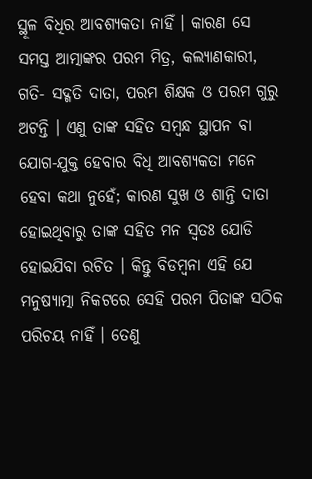ସ୍ଥୂଳ ବିଧିର ଆବଶ୍ୟକତା ନାହିଁ । କାରଣ ସେ ସମସ୍ତ ଆତ୍ମାଙ୍କର ପରମ ମିତ୍ର, କଲ୍ୟାଣକାରୀ, ଗତି- ସଦ୍ଗତି ଦାତା, ପରମ ଶିକ୍ଷକ ଓ ପରମ ଗୁରୁ ଅଟନ୍ତି । ଏଣୁ ତାଙ୍କ ସହିତ ସମ୍ବନ୍ଧ ସ୍ଥାପନ ବା ଯୋଗ-ଯୁକ୍ତ ହେବାର ବିଧି ଆବଶ୍ୟକତା ମନେ ହେବା କଥା ନୁହେଁ; କାରଣ ସୁଖ ଓ ଶାନ୍ତି ଦାତା ହୋଇଥିବାରୁ ତାଙ୍କ ସହିତ ମନ ସ୍ବତଃ ଯୋଡି ହୋଇଯିବା ରଚିତ । କିନ୍ତୁ ବିଡମ୍ବନା ଏହି ଯେ ମନୁଷ୍ୟାତ୍ମା ନିକଟରେ ସେହି ପରମ ପିତାଙ୍କ ସଠିକ ପରିଚୟ ନାହିଁ । ତେଣୁ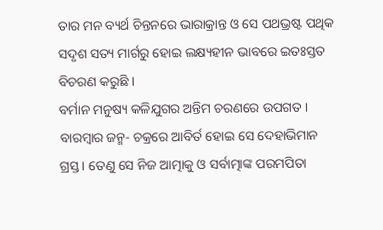ତାର ମନ ବ୍ୟର୍ଥ ଚିନ୍ତନରେ ଭାରାକ୍ରାନ୍ତ ଓ ସେ ପଥଭ୍ରଷ୍ଟ ପଥିକ ସଦୃଶ ସତ୍ୟ ମାର୍ଗରୁ ହୋଇ ଲକ୍ଷ୍ୟହୀନ ଭାବରେ ଇତଃସ୍ତତ ବିଚରଣ କରୁଛି ।
ବର୍ମାନ ମନୁଷ୍ୟ କଳିଯୁଗର ଅନ୍ତିମ ଚରଣରେ ଉପଗତ । ବାରମ୍ବାର ଜନ୍ମ- ଚକ୍ରରେ ଆବିର୍ତ ହୋଇ ସେ ଦେହାଭିମାନ ଗ୍ରସ୍ତ । ତେଣୁ ସେ ନିଜ ଆତ୍ମାକୁ ଓ ସର୍ବାତ୍ମାଙ୍କ ପରମପିତା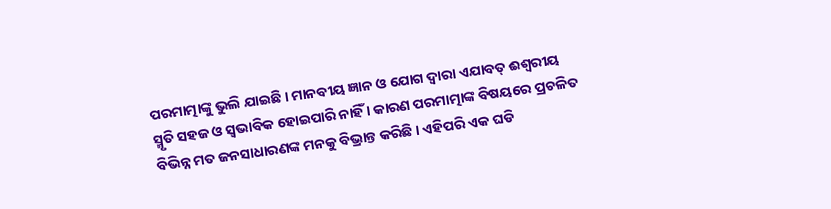ପରମାତ୍ମାଙ୍କୁ ଭୁଲି ଯାଇଛି । ମାନବୀୟ ଜ୍ଞାନ ଓ ଯୋଗ ଦ୍ୱାରା ଏଯାବତ୍ ଈଶ୍ୱରୀୟ ସ୍ମୃତି ସହଜ ଓ ସ୍ବଭାବିକ ହୋଇପାରି ନାହିଁ । କାରଣ ପରମାତ୍ମାଙ୍କ ବିଷୟରେ ପ୍ରଚଳିତ ବିଭିନ୍ନ ମତ ଜନସାଧାରଣଙ୍କ ମନକୁ ବିଭ୍ରାନ୍ତ କରିଛି । ଏହିପରି ଏକ ଘଡି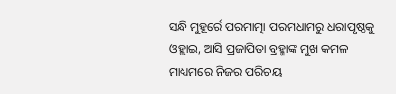ସନ୍ଧି ମୁହୂର୍ରେ ପରମାତ୍ମା ପରମଧାମରୁ ଧରାପୃଷ୍ଠକୁ ଓହ୍ଲାଇ, ଆସି ପ୍ରଜାପିତା ବ୍ରହ୍ମାଙ୍କ ମୁଖ କମଳ ମାଧ୍ୟମରେ ନିଜର ପରିଚୟ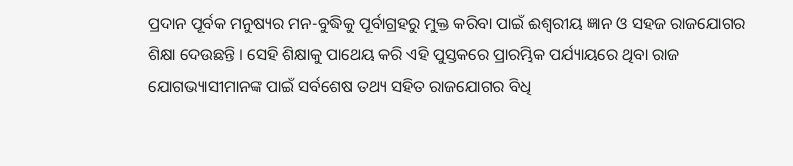ପ୍ରଦାନ ପୂର୍ବକ ମନୁଷ୍ୟର ମନ-ବୁଦ୍ଧିକୁ ପୂର୍ବାଗ୍ରହରୁ ମୁକ୍ତ କରିବା ପାଇଁ ଈଶ୍ୱରୀୟ ଜ୍ଞାନ ଓ ସହଜ ରାଜଯୋଗର ଶିକ୍ଷା ଦେଉଛନ୍ତି । ସେହି ଶିକ୍ଷାକୁ ପାଥେୟ କରି ଏହି ପୁସ୍ତକରେ ପ୍ରାରମ୍ଭିକ ପର୍ଯ୍ୟାୟରେ ଥିବା ରାଜ ଯୋଗଭ୍ୟାସୀମାନଙ୍କ ପାଇଁ ସର୍ବଶେଷ ତଥ୍ୟ ସହିତ ରାଜଯୋଗର ବିଧି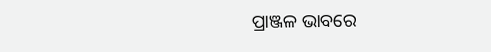ପ୍ରାଞ୍ଜଳ ଭାବରେ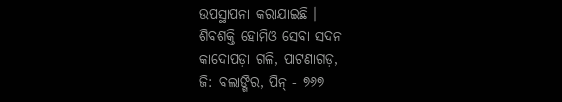ଉପସ୍ଥାପନା କରାଯାଇଛି ।
ଶିବଶକ୍ତି ହୋମିଓ ସେବା ସଦନ
କାଦୋପଡ଼ା ଗଳି, ପାଟଣାଗଡ଼,
ଜି: ବଲାଙ୍ଗିର, ପିନ୍ - ୭୬୭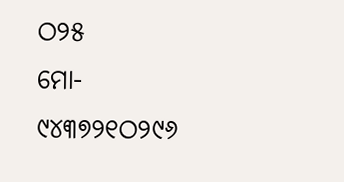ଠ୨୫
ମୋ- ୯୪୩୭୨୧ଠ୨୯୬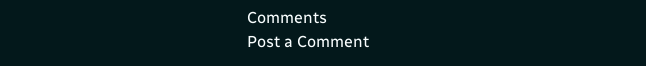Comments
Post a Comment